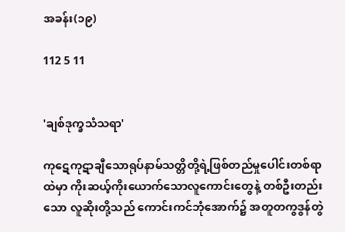အခန်း(၁၉)

112 5 11


'ချစ်ဒုက္ခသံသရာ'

ကုဋေကုဋာချီသောရုပ်နာမ်သတ္တိတို့ရဲ့ဖြစ်တည်မှု‌ပေါင်းတစ်ရာထဲမှာ ကိုးဆယ့်ကိုးယောက်သောလူကောင်းတွေနဲ့ တစ်ဦးတည်းသော လူဆိုးတို့သည် ကောင်းကင်ဘုံ‌အောက်၌ အတူတကွဒွန်တွဲ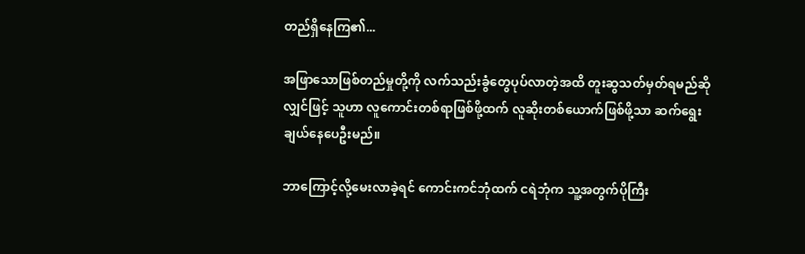တည်ရှိနေကြ၏...

အဖြာသောဖြစ်တည်မှုတို့ကို လက်သည်းခွံတွေပုပ်လာတဲ့အထိ တူးဆွသတ်မှတ်ရမည်ဆိုလျှင်ဖြင့် သူဟာ လူကောင်းတစ်ရာဖြစ်ဖို့ထက် လူဆိုးတစ်ယောက်ဖြစ်ဖို့သာ ဆက်ရွေးချယ်နေပေဦးမည်။

ဘာကြောင့်လို့မေးလာခဲ့ရင် ကောင်းကင်ဘုံထက် ငရဲဘုံက သူ့အတွက်ပိုကြီး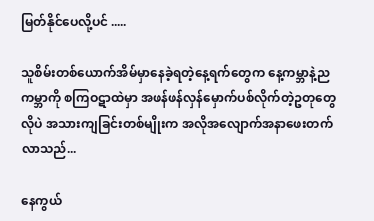မြတ်နိုင်ပေလို့ပင် .....

သူစိမ်းတစ်ယောက်အိမ်မှာနေခဲ့ရတဲ့နေ့ရက်တွေက နေ့ကမ္ဘာနဲ့ညကမ္ဘာကို စကြဝဋာထဲမှာ အဖန်ဖန်လှန်မှောက်ပစ်လိုက်တဲ့ဥတုတွေလိုပဲ အသားကျခြင်းတစ်မျိုးက အလိုအလျောက်အနာဖေးတက်လာသည်...

နေကွယ်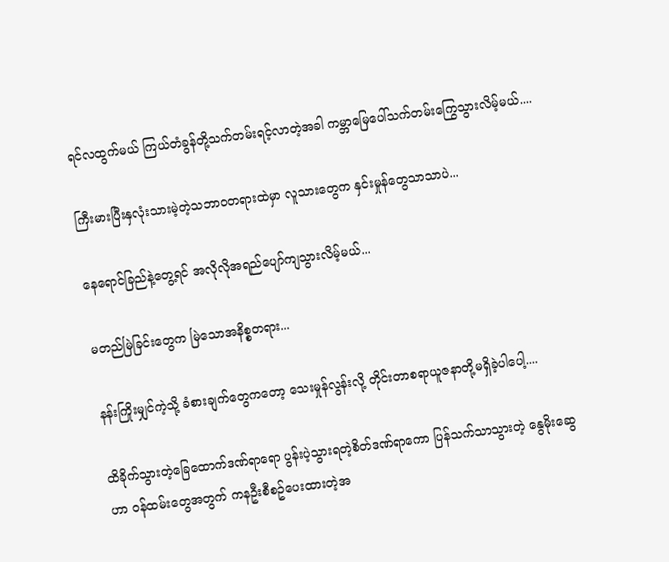ရင်လထွက်မယ် ကြယ်တံခွန်တို့သက်တမ်းရင့်လာတဲ့အခါ ကမ္ဘာမြေပေါ်သက်တမ်းကြွေသွားလိမ့်မယ်....

ကြီးမားပြီး‌နှလုံးသားမဲ့တဲ့သဘာဝတရားထဲမှာ လူသားတွေက နှင်းမှုန်တွေသာသာပဲ...

နေရောင်ခြည်နဲ့တွေ့ရင် အလိုလိုအရည်ပျော်ကျသွားလိမ့်မယ်...

မတည်မြဲခြင်းတွေက မြဲသောအနိစ္စတရား...

နန်းကြိုးမျှင်ကဲ့သို့ ခံစားချက်တွေကတော့ သေးမှုန်လွန်းလို့ တိုင်းတာစရာယူဇနာတို့မရှိခဲ့ပါပေါ့....

ထိခိုက်သွားတဲ့ခြေထောက်ဒဏ်ရာရော ပွန်းပဲ့သွားရတဲ့စိတ်ဒဏ်ရာ‌ကော‌ ပြန်သက်သာသွားတဲ့ နွေမိုးဆွေဟာ ဝန်ထမ်းတွေအတွက် ကနဦးစီစဥ်‌ပေးထားတဲ့အ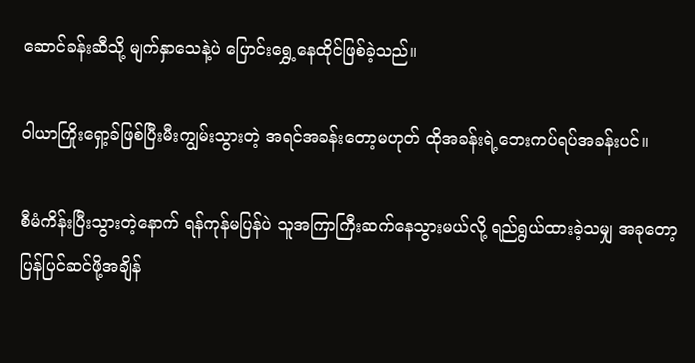ဆောင်ခန်းဆီသို့ မျက်နှာသေနဲ့ပဲ ပြောင်းရွှေ့နေထိုင်ဖြစ်ခဲ့သည်။

ဝါယာကြိုး‌ရှော့ခ်ဖြစ်ပြီးမီးကျွမ်းသွားတဲ့ အရင်အခန်းတော့မဟုတ် ထိုအခန်းရဲ့ဘေးကပ်ရပ်အခန်းပင်။

စီမံကိန်းပြီးသွားတဲ့နောက် ရန်ကုန်မပြန်ပဲ သူအကြာကြီးဆက်နေသွားမယ်လို့ ရည်ရွယ်ထားခဲ့သမျှ အခုတော့ပြန်ပြင်ဆင်ဖို့အချိန်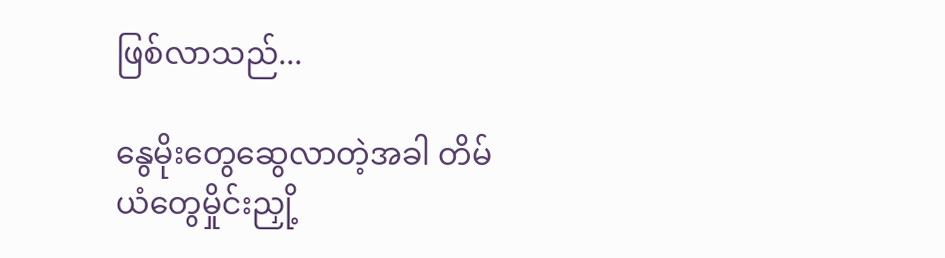ဖြစ်လာသည်...

နွေမိုးတွေဆွေလာတဲ့အခါ တိမ်ယံတွေမှိုင်းညှို့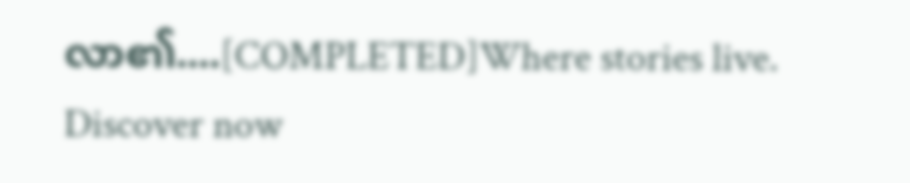လာ၏....[COMPLETED]Where stories live. Discover now